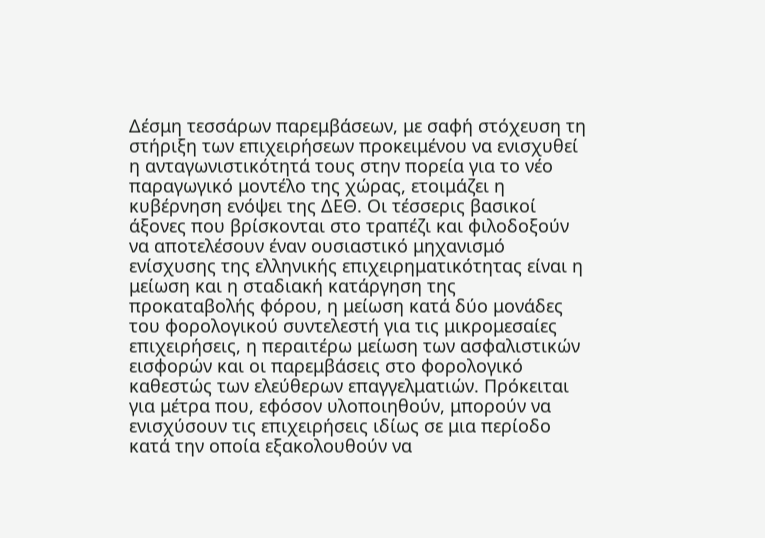Δέσμη τεσσάρων παρεμβάσεων, με σαφή στόχευση τη στήριξη των επιχειρήσεων προκειμένου να ενισχυθεί η ανταγωνιστικότητά τους στην πορεία για το νέο παραγωγικό μοντέλο της χώρας, ετοιμάζει η κυβέρνηση ενόψει της ΔΕΘ. Οι τέσσερις βασικοί άξονες που βρίσκονται στο τραπέζι και φιλοδοξούν να αποτελέσουν έναν ουσιαστικό μηχανισμό ενίσχυσης της ελληνικής επιχειρηματικότητας είναι η μείωση και η σταδιακή κατάργηση της προκαταβολής φόρου, η μείωση κατά δύο μονάδες του φορολογικού συντελεστή για τις μικρομεσαίες επιχειρήσεις, η περαιτέρω μείωση των ασφαλιστικών εισφορών και οι παρεμβάσεις στο φορολογικό καθεστώς των ελεύθερων επαγγελματιών. Πρόκειται για μέτρα που, εφόσον υλοποιηθούν, μπορούν να ενισχύσουν τις επιχειρήσεις ιδίως σε μια περίοδο κατά την οποία εξακολουθούν να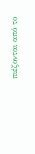πιέζονται από το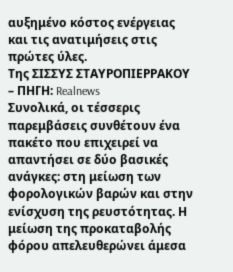αυξημένο κόστος ενέργειας και τις ανατιμήσεις στις πρώτες ύλες.
Της ΣΙΣΣΥΣ ΣΤΑΥΡΟΠΙΕΡΡΑΚΟΥ – ΠΗΓΗ: Realnews
Συνολικά, οι τέσσερις παρεμβάσεις συνθέτουν ένα πακέτο που επιχειρεί να απαντήσει σε δύο βασικές ανάγκες: στη μείωση των φορολογικών βαρών και στην ενίσχυση της ρευστότητας. Η μείωση της προκαταβολής φόρου απελευθερώνει άμεσα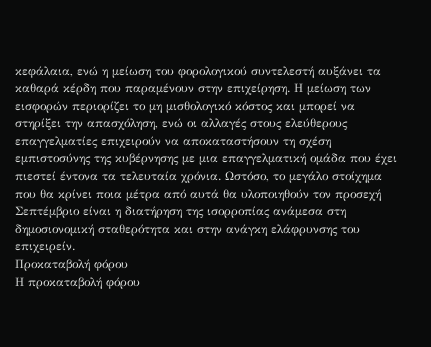κεφάλαια, ενώ η μείωση του φορολογικού συντελεστή αυξάνει τα καθαρά κέρδη που παραμένουν στην επιχείρηση. Η μείωση των εισφορών περιορίζει το μη μισθολογικό κόστος και μπορεί να στηρίξει την απασχόληση, ενώ οι αλλαγές στους ελεύθερους επαγγελματίες επιχειρούν να αποκαταστήσουν τη σχέση εμπιστοσύνης της κυβέρνησης με μια επαγγελματική ομάδα που έχει πιεστεί έντονα τα τελευταία χρόνια. Ωστόσο, το μεγάλο στοίχημα που θα κρίνει ποια μέτρα από αυτά θα υλοποιηθούν τον προσεχή Σεπτέμβριο είναι η διατήρηση της ισορροπίας ανάμεσα στη δημοσιονομική σταθερότητα και στην ανάγκη ελάφρυνσης του επιχειρείν.
Προκαταβολή φόρου
Η προκαταβολή φόρου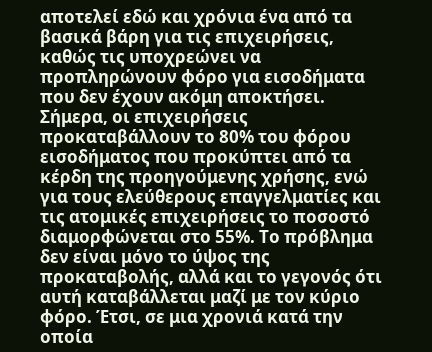αποτελεί εδώ και χρόνια ένα από τα βασικά βάρη για τις επιχειρήσεις, καθώς τις υποχρεώνει να προπληρώνουν φόρο για εισοδήματα που δεν έχουν ακόμη αποκτήσει. Σήμερα, οι επιχειρήσεις προκαταβάλλουν το 80% του φόρου εισοδήματος που προκύπτει από τα κέρδη της προηγούμενης χρήσης, ενώ για τους ελεύθερους επαγγελματίες και τις ατομικές επιχειρήσεις το ποσοστό διαμορφώνεται στο 55%. Το πρόβλημα δεν είναι μόνο το ύψος της προκαταβολής, αλλά και το γεγονός ότι αυτή καταβάλλεται μαζί με τον κύριο φόρο. Έτσι, σε μια χρονιά κατά την οποία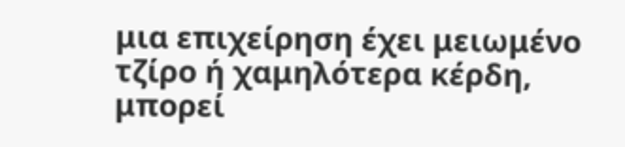μια επιχείρηση έχει μειωμένο τζίρο ή χαμηλότερα κέρδη, μπορεί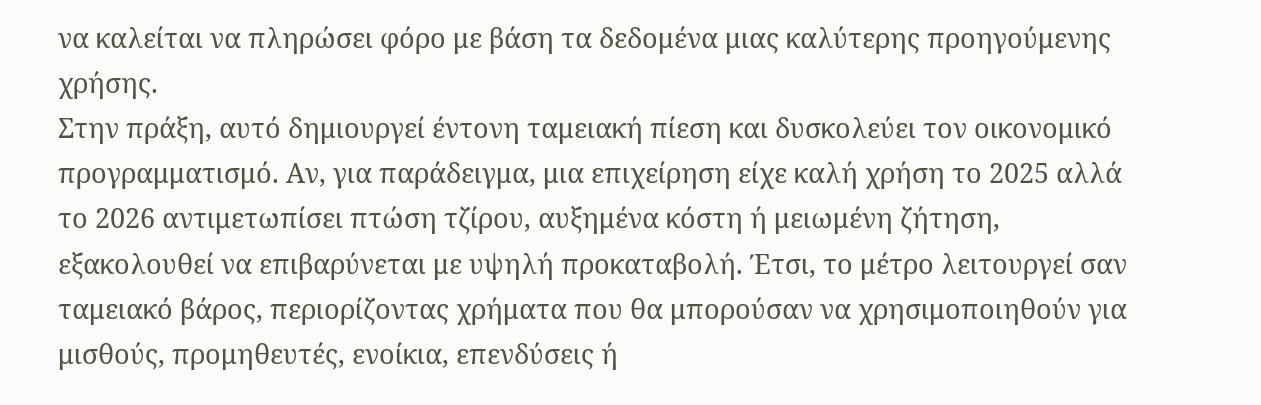να καλείται να πληρώσει φόρο με βάση τα δεδομένα μιας καλύτερης προηγούμενης χρήσης.
Στην πράξη, αυτό δημιουργεί έντονη ταμειακή πίεση και δυσκολεύει τον οικονομικό προγραμματισμό. Αν, για παράδειγμα, μια επιχείρηση είχε καλή χρήση το 2025 αλλά το 2026 αντιμετωπίσει πτώση τζίρου, αυξημένα κόστη ή μειωμένη ζήτηση, εξακολουθεί να επιβαρύνεται με υψηλή προκαταβολή. Έτσι, το μέτρο λειτουργεί σαν ταμειακό βάρος, περιορίζοντας χρήματα που θα μπορούσαν να χρησιμοποιηθούν για μισθούς, προμηθευτές, ενοίκια, επενδύσεις ή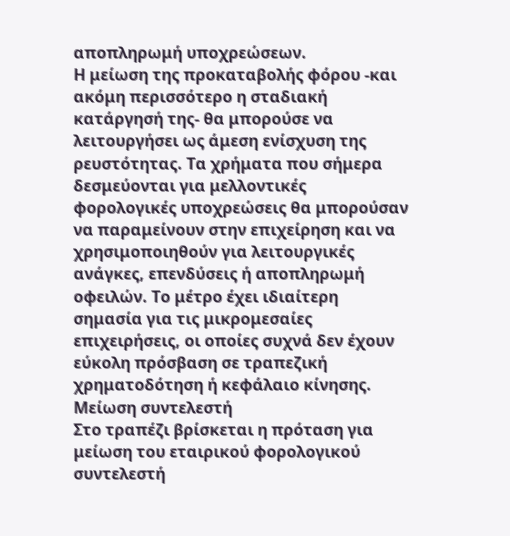αποπληρωμή υποχρεώσεων.
Η μείωση της προκαταβολής φόρου -και ακόμη περισσότερο η σταδιακή κατάργησή της- θα μπορούσε να λειτουργήσει ως άμεση ενίσχυση της ρευστότητας. Τα χρήματα που σήμερα δεσμεύονται για μελλοντικές φορολογικές υποχρεώσεις θα μπορούσαν να παραμείνουν στην επιχείρηση και να χρησιμοποιηθούν για λειτουργικές ανάγκες, επενδύσεις ή αποπληρωμή οφειλών. Το μέτρο έχει ιδιαίτερη σημασία για τις μικρομεσαίες επιχειρήσεις, οι οποίες συχνά δεν έχουν εύκολη πρόσβαση σε τραπεζική χρηματοδότηση ή κεφάλαιο κίνησης.
Μείωση συντελεστή
Στο τραπέζι βρίσκεται η πρόταση για μείωση του εταιρικού φορολογικού συντελεστή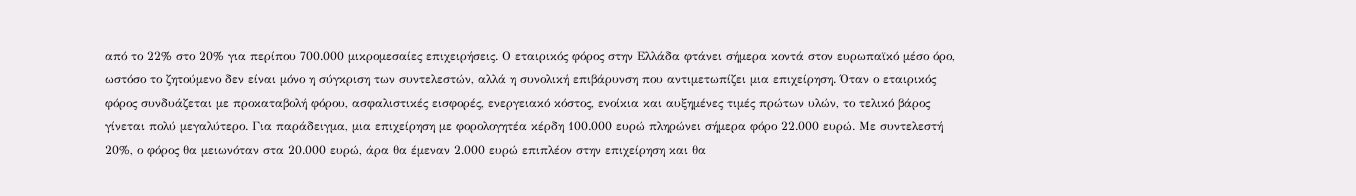από το 22% στο 20% για περίπου 700.000 μικρομεσαίες επιχειρήσεις. Ο εταιρικός φόρος στην Ελλάδα φτάνει σήμερα κοντά στον ευρωπαϊκό μέσο όρο, ωστόσο το ζητούμενο δεν είναι μόνο η σύγκριση των συντελεστών, αλλά η συνολική επιβάρυνση που αντιμετωπίζει μια επιχείρηση. Όταν ο εταιρικός φόρος συνδυάζεται με προκαταβολή φόρου, ασφαλιστικές εισφορές, ενεργειακό κόστος, ενοίκια και αυξημένες τιμές πρώτων υλών, το τελικό βάρος γίνεται πολύ μεγαλύτερο. Για παράδειγμα, μια επιχείρηση με φορολογητέα κέρδη 100.000 ευρώ πληρώνει σήμερα φόρο 22.000 ευρώ. Με συντελεστή 20%, ο φόρος θα μειωνόταν στα 20.000 ευρώ, άρα θα έμεναν 2.000 ευρώ επιπλέον στην επιχείρηση και θα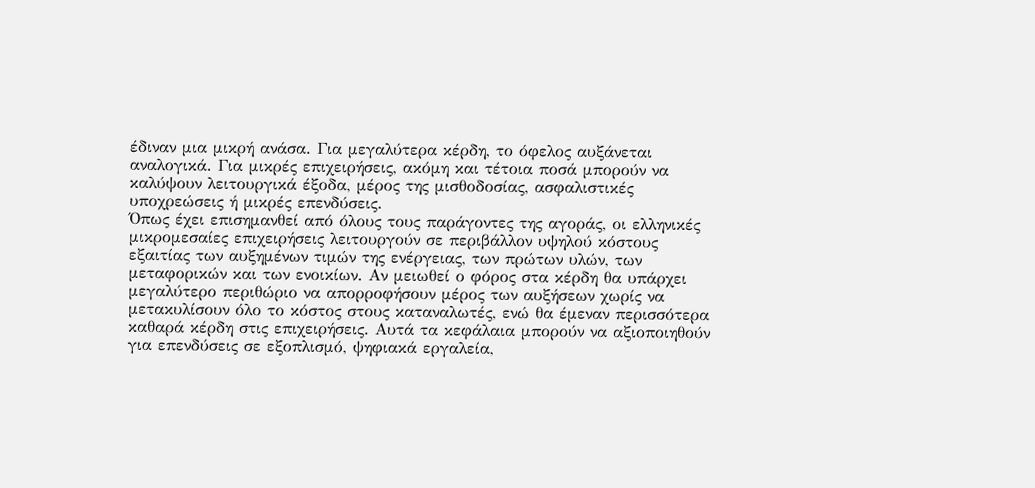έδιναν μια μικρή ανάσα. Για μεγαλύτερα κέρδη, το όφελος αυξάνεται αναλογικά. Για μικρές επιχειρήσεις, ακόμη και τέτοια ποσά μπορούν να καλύψουν λειτουργικά έξοδα, μέρος της μισθοδοσίας, ασφαλιστικές υποχρεώσεις ή μικρές επενδύσεις.
Όπως έχει επισημανθεί από όλους τους παράγοντες της αγοράς, οι ελληνικές μικρομεσαίες επιχειρήσεις λειτουργούν σε περιβάλλον υψηλού κόστους εξαιτίας των αυξημένων τιμών της ενέργειας, των πρώτων υλών, των μεταφορικών και των ενοικίων. Αν μειωθεί ο φόρος στα κέρδη θα υπάρχει μεγαλύτερο περιθώριο να απορροφήσουν μέρος των αυξήσεων χωρίς να μετακυλίσουν όλο το κόστος στους καταναλωτές, ενώ θα έμεναν περισσότερα καθαρά κέρδη στις επιχειρήσεις. Αυτά τα κεφάλαια μπορούν να αξιοποιηθούν για επενδύσεις σε εξοπλισμό, ψηφιακά εργαλεία,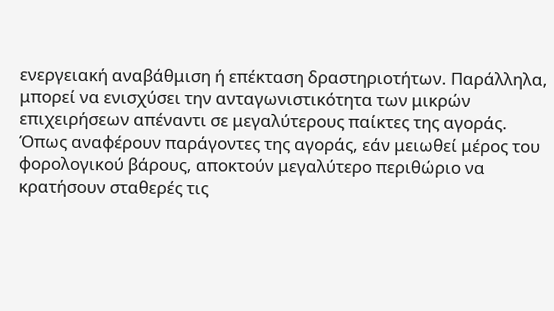ενεργειακή αναβάθμιση ή επέκταση δραστηριοτήτων. Παράλληλα, μπορεί να ενισχύσει την ανταγωνιστικότητα των μικρών επιχειρήσεων απέναντι σε μεγαλύτερους παίκτες της αγοράς. Όπως αναφέρουν παράγοντες της αγοράς, εάν μειωθεί μέρος του φορολογικού βάρους, αποκτούν μεγαλύτερο περιθώριο να κρατήσουν σταθερές τις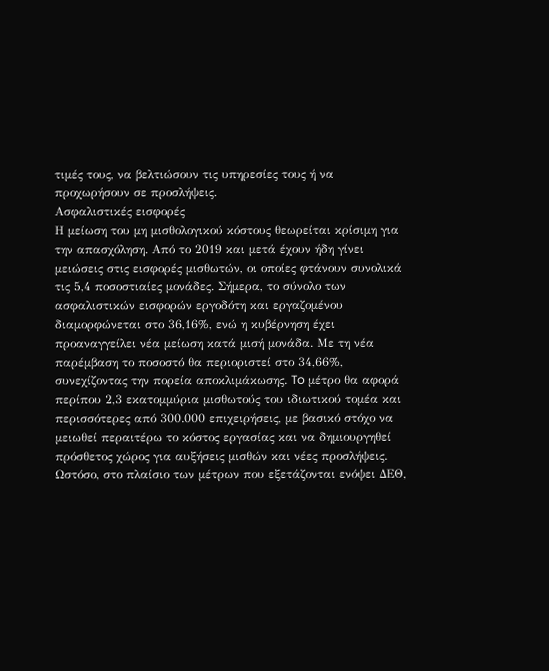τιμές τους, να βελτιώσουν τις υπηρεσίες τους ή να προχωρήσουν σε προσλήψεις.
Ασφαλιστικές εισφορές
Η μείωση του μη μισθολογικού κόστους θεωρείται κρίσιμη για την απασχόληση. Από το 2019 και μετά έχουν ήδη γίνει μειώσεις στις εισφορές μισθωτών, οι οποίες φτάνουν συνολικά τις 5,4 ποσοστιαίες μονάδες. Σήμερα, το σύνολο των ασφαλιστικών εισφορών εργοδότη και εργαζομένου διαμορφώνεται στο 36,16%, ενώ η κυβέρνηση έχει προαναγγείλει νέα μείωση κατά μισή μονάδα. Mε τη νέα παρέμβαση το ποσοστό θα περιοριστεί στο 34,66%, συνεχίζοντας την πορεία αποκλιμάκωσης. To μέτρο θα αφορά περίπου 2,3 εκατομμύρια μισθωτούς του ιδιωτικού τομέα και περισσότερες από 300.000 επιχειρήσεις, με βασικό στόχο να μειωθεί περαιτέρω το κόστος εργασίας και να δημιουργηθεί πρόσθετος χώρος για αυξήσεις μισθών και νέες προσλήψεις.
Ωστόσο, στο πλαίσιο των μέτρων που εξετάζονται ενόψει ΔΕΘ,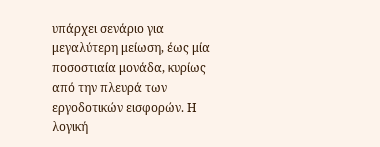υπάρχει σενάριο για μεγαλύτερη μείωση, έως μία ποσοστιαία μονάδα, κυρίως από την πλευρά των εργοδοτικών εισφορών. Η λογική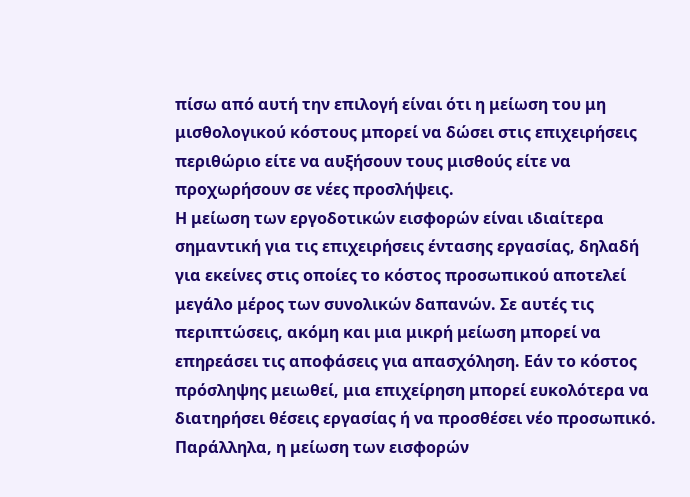πίσω από αυτή την επιλογή είναι ότι η μείωση του μη μισθολογικού κόστους μπορεί να δώσει στις επιχειρήσεις περιθώριο είτε να αυξήσουν τους μισθούς είτε να προχωρήσουν σε νέες προσλήψεις.
Η μείωση των εργοδοτικών εισφορών είναι ιδιαίτερα σημαντική για τις επιχειρήσεις έντασης εργασίας, δηλαδή για εκείνες στις οποίες το κόστος προσωπικού αποτελεί μεγάλο μέρος των συνολικών δαπανών. Σε αυτές τις περιπτώσεις, ακόμη και μια μικρή μείωση μπορεί να επηρεάσει τις αποφάσεις για απασχόληση. Εάν το κόστος πρόσληψης μειωθεί, μια επιχείρηση μπορεί ευκολότερα να διατηρήσει θέσεις εργασίας ή να προσθέσει νέο προσωπικό. Παράλληλα, η μείωση των εισφορών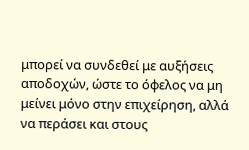μπορεί να συνδεθεί με αυξήσεις αποδοχών, ώστε το όφελος να μη μείνει μόνο στην επιχείρηση, αλλά να περάσει και στους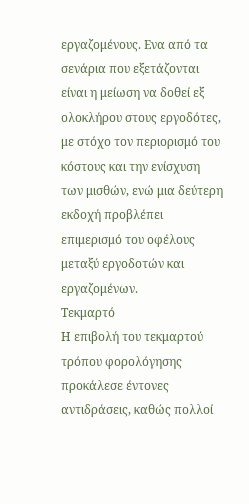εργαζομένους. Ενα από τα σενάρια που εξετάζονται είναι η μείωση να δοθεί εξ ολοκλήρου στους εργοδότες, με στόχο τον περιορισμό του κόστους και την ενίσχυση των μισθών, ενώ μια δεύτερη εκδοχή προβλέπει επιμερισμό του οφέλους μεταξύ εργοδοτών και εργαζομένων.
Τεκμαρτό
Η επιβολή του τεκμαρτού τρόπου φορολόγησης προκάλεσε έντονες αντιδράσεις, καθώς πολλοί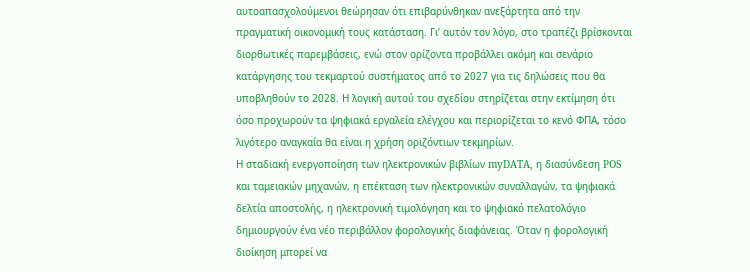αυτοαπασχολούμενοι θεώρησαν ότι επιβαρύνθηκαν ανεξάρτητα από την πραγματική οικονομική τους κατάσταση. Γι’ αυτόν τον λόγο, στο τραπέζι βρίσκονται διορθωτικές παρεμβάσεις, ενώ στον ορίζοντα προβάλλει ακόμη και σενάριο κατάργησης του τεκμαρτού συστήματος από το 2027 για τις δηλώσεις που θα υποβληθούν το 2028. Η λογική αυτού του σχεδίου στηρίζεται στην εκτίμηση ότι όσο προχωρούν τα ψηφιακά εργαλεία ελέγχου και περιορίζεται το κενό ΦΠΑ, τόσο λιγότερο αναγκαία θα είναι η χρήση οριζόντιων τεκμηρίων.
Η σταδιακή ενεργοποίηση των ηλεκτρονικών βιβλίων myDATA, η διασύνδεση POS και ταμειακών μηχανών, η επέκταση των ηλεκτρονικών συναλλαγών, τα ψηφιακά δελτία αποστολής, η ηλεκτρονική τιμολόγηση και το ψηφιακό πελατολόγιο δημιουργούν ένα νέο περιβάλλον φορολογικής διαφάνειας. Όταν η φορολογική διοίκηση μπορεί να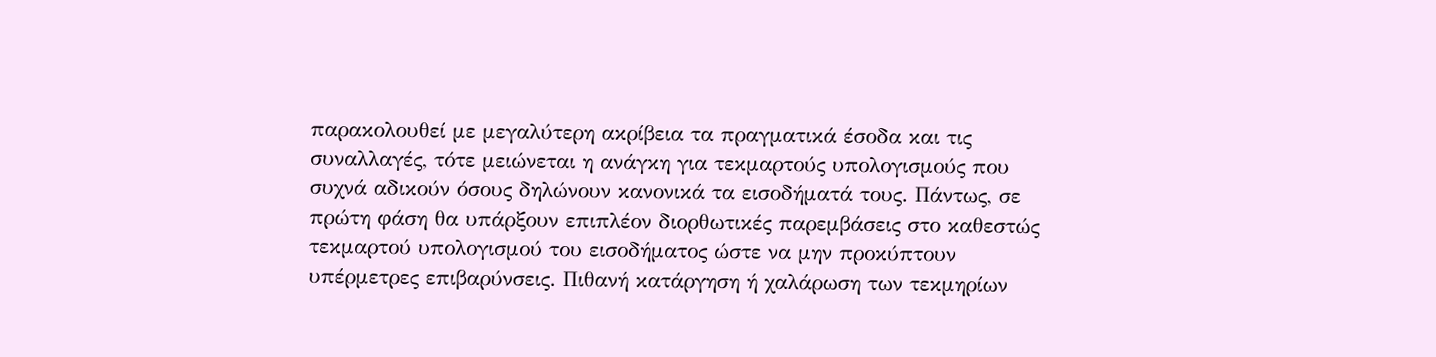παρακολουθεί με μεγαλύτερη ακρίβεια τα πραγματικά έσοδα και τις συναλλαγές, τότε μειώνεται η ανάγκη για τεκμαρτούς υπολογισμούς που συχνά αδικούν όσους δηλώνουν κανονικά τα εισοδήματά τους. Πάντως, σε πρώτη φάση θα υπάρξουν επιπλέον διορθωτικές παρεμβάσεις στο καθεστώς τεκμαρτού υπολογισμού του εισοδήματος ώστε να μην προκύπτουν υπέρμετρες επιβαρύνσεις. Πιθανή κατάργηση ή χαλάρωση των τεκμηρίων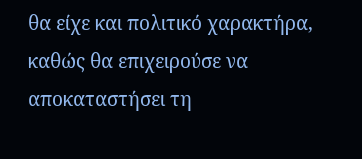θα είχε και πολιτικό χαρακτήρα, καθώς θα επιχειρούσε να αποκαταστήσει τη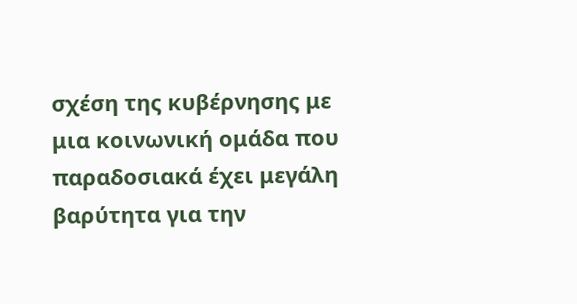σχέση της κυβέρνησης με μια κοινωνική ομάδα που παραδοσιακά έχει μεγάλη βαρύτητα για την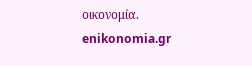οικονομία.
enikonomia.gr